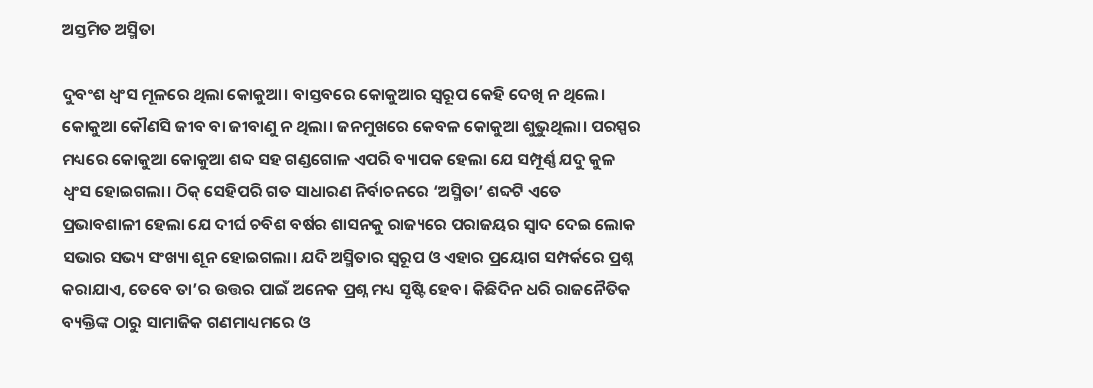ଅସ୍ତମିତ ଅସ୍ମିତା

ଦୁବଂଶ ଧ୍ବଂସ ମୂଳରେ ଥିଲା କୋକୁଆ। ବାସ୍ତବରେ କୋକୁଆର ସ୍ବରୂପ କେହି ଦେଖି ନ ଥିଲେ। କୋକୁଆ କୌଣସି ଜୀବ ବା ଜୀବାଣୁ ନ ଥିଲା। ଜନମୁଖରେ କେବଳ କୋକୁଆ ଶୁଭୁଥିଲା। ପରସ୍ପର ମଧ୍ୟରେ କୋକୁଆ କୋକୁଆ ଶବ୍ଦ ସହ ଗଣ୍ଡଗୋଳ ଏପରି ବ୍ୟାପକ ହେଲା ଯେ ସମ୍ପୂର୍ଣ୍ଣ ଯଦୁ କୁଳ ଧ୍ୱଂସ ହୋଇଗଲା। ଠିକ୍‌ ସେହିପରି ଗତ ସାଧାରଣ ନିର୍ବାଚନରେ ‘ଅସ୍ମିତା’ ଶବ୍ଦଟି ଏତେ ପ୍ରଭାବଶାଳୀ ହେଲା ଯେ ଦୀର୍ଘ ଚବିଶ ବର୍ଷର ଶାସନକୁ ରାଜ୍ୟରେ ପରାଜୟର ସ୍ବାଦ ଦେଇ ଲୋକ ସଭାର ସଭ୍ୟ ସଂଖ୍ୟା ଶୂନ ହୋଇଗଲା। ଯଦି ଅସ୍ମିତାର ସ୍ବରୂପ ଓ ଏହାର ପ୍ରୟୋଗ ସମ୍ପର୍କରେ ପ୍ରଶ୍ନ କରାଯାଏ, ତେବେ ତା’ର ଉତ୍ତର ପାଇଁ ଅନେକ ପ୍ରଶ୍ନ ମଧ୍ୟ ସୃଷ୍ଟି ହେବ। କିଛିଦିନ ଧରି ରାଜନୈତିକ ବ୍ୟକ୍ତିଙ୍କ ଠାରୁ ସାମାଜିକ ଗଣମାଧ୍ୟମରେ ଓ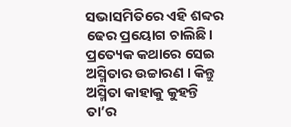ସଭାସମିତିରେ ଏହି ଶବ୍ଦର ଢେର ପ୍ରୟୋଗ ଚାଲିଛି। ପ୍ରତ୍ୟେକ କଥାରେ ସେଇ ଅସ୍ମିତାର ଉଚ୍ଚାରଣ । କିନ୍ତୁ ଅସ୍ମିତା କାହାକୁ କୁହନ୍ତି ତା’ର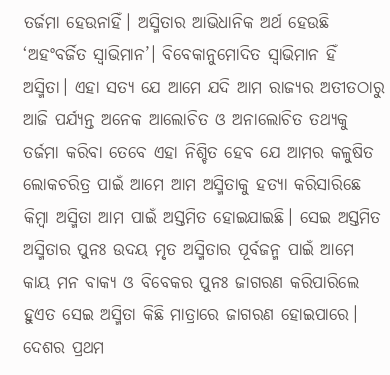ତର୍ଜମା ହେଉନାହିଁ। ଅସ୍ମିତାର ଆଭିଧାନିକ ଅର୍ଥ ହେଉଛି ‘ଅହଂବର୍ଜିତ ସ୍ବାଭିମାନ’। ବିବେକାନୁମୋଦିତ ସ୍ବାଭିମାନ ହିଁ ଅସ୍ମିତା। ଏହା ସତ୍ୟ ଯେ ଆମେ ଯଦି ଆମ ରାଜ୍ୟର ଅତୀତଠାରୁ ଆଜି ପର୍ଯ୍ୟନ୍ତ ଅନେକ ଆଲୋଚିତ ଓ ଅନାଲୋଚିତ ତଥ୍ୟକୁ ତର୍ଜମା କରିବା ତେବେ ଏହା ନିଶ୍ଚିତ ହେବ ଯେ ଆମର କଳୁଷିତ ଲୋକଚରିତ୍ର ପାଇଁ ଆମେ ଆମ ଅସ୍ମିତାକୁ ହତ୍ୟା କରିସାରିଛେ କିମ୍ବା ଅସ୍ମିତା ଆମ ପାଇଁ ଅସ୍ତମିତ ହୋଇଯାଇଛି। ସେଇ ଅସ୍ତମିତ ଅସ୍ମିତାର ପୁନଃ ଉଦୟ ମୃତ ଅସ୍ମିତାର ପୂର୍ବଜନ୍ମ ପାଇଁ ଆମେ କାୟ ମନ ବାକ୍ୟ ଓ ବିବେକର ପୁନଃ ଜାଗରଣ କରିପାରିଲେ ହୁଏତ ସେଇ ଅସ୍ମିତା କିଛି ମାତ୍ରାରେ ଜାଗରଣ ହୋଇପାରେ।
ଦେଶର ପ୍ରଥମ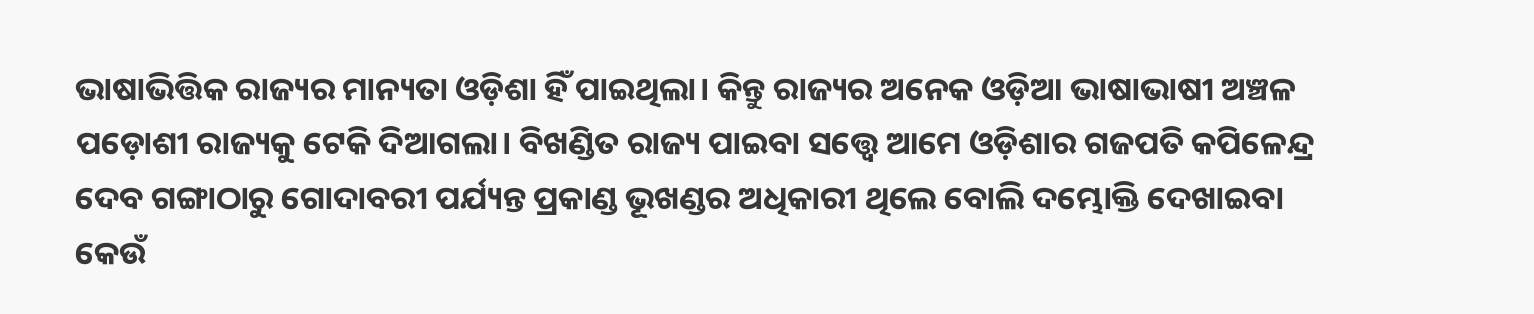ଭାଷାଭିତ୍ତିକ ରାଜ୍ୟର ମାନ୍ୟତା ଓଡ଼ିଶା ହିଁ ପାଇଥିଲା। କିନ୍ତୁ ରାଜ୍ୟର ଅନେକ ଓଡ଼ିଆ ଭାଷାଭାଷୀ ଅଞ୍ଚଳ ପଡ଼ୋଶୀ ରାଜ୍ୟକୁ ଟେକି ଦିଆଗଲା। ବିଖଣ୍ଡିତ ରାଜ୍ୟ ପାଇବା ସତ୍ତ୍ୱେ ଆମେ ଓଡ଼ିଶାର ଗଜପତି କପିଳେନ୍ଦ୍ର ଦେବ ଗଙ୍ଗାଠାରୁ ଗୋଦାବରୀ ପର୍ଯ୍ୟନ୍ତ ପ୍ରକାଣ୍ଡ ଭୂଖଣ୍ଡର ଅଧିକାରୀ ଥିଲେ ବୋଲି ଦମ୍ଭୋକ୍ତି ଦେଖାଇବା କେଉଁ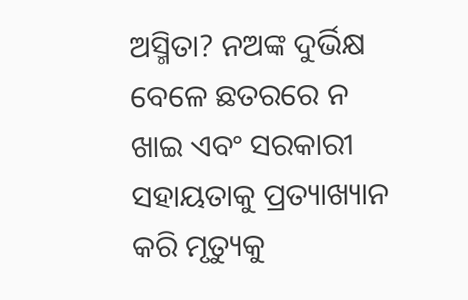ଅସ୍ମିତା? ନଅଙ୍କ ଦୁର୍ଭିକ୍ଷ ବେଳେ ଛତରରେ ନ ଖାଇ ଏବଂ ସରକାରୀ ସହାୟତାକୁ ପ୍ରତ୍ୟାଖ୍ୟାନ କରି ମୃତ୍ୟୁକୁ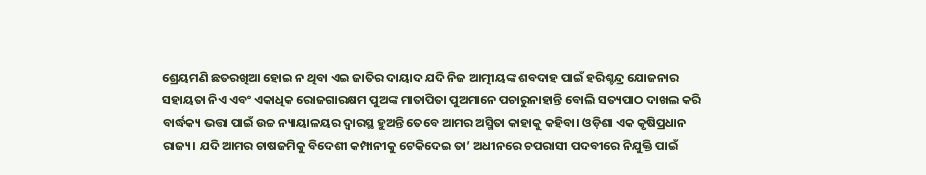ଶ୍ରେୟମଣି ଛତରଖିଆ ହୋଇ ନ ଥିବା ଏଇ ଜାତିର ଦାୟାଦ ଯଦି ନିଜ ଆତ୍ମୀୟଙ୍କ ଶବଦାହ ପାଇଁ ହରିଶ୍ଚନ୍ଦ୍ର ଯୋଜନାର ସହାୟତା ନିଏ ଏବଂ ଏକାଧିକ ରୋଜଗାରକ୍ଷମ ପୁଅଙ୍କ ମାତାପିତା ପୁଅମାନେ ପଚାରୁନାହାନ୍ତି ବୋଲି ସତ୍ୟପାଠ ଦାଖଲ କରି ବାର୍ଦ୍ଧକ୍ୟ ଭତ୍ତା ପାଇଁ ଉଚ୍ଚ ନ୍ୟାୟାଳୟର ଦ୍ବାରସ୍ଥ ହୁଅନ୍ତି ତେବେ ଆମର ଅସ୍ମିତା କାହାକୁ କହିବା। ଓଡ଼ିଶା ଏକ କୃଷିପ୍ରଧାନ ରାଜ୍ୟ। ଯଦି ଆମର ଚାଷଜମିକୁ ବିଦେଶୀ କମ୍ପାନୀକୁ ଟେକିଦେଇ ତା’ ଅଧୀନରେ ଚପରାସୀ ପଦବୀରେ ନିଯୁକ୍ତି ପାଇଁ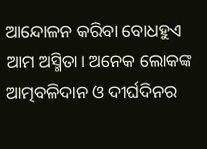ଆନ୍ଦୋଳନ କରିବା ବୋଧହୁଏ ଆମ ଅସ୍ମିତା। ଅନେକ ଲୋକଙ୍କ ଆତ୍ମବଳିଦାନ ଓ ଦୀର୍ଘଦିନର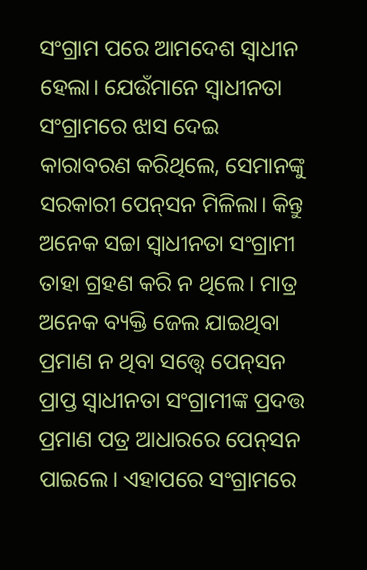ସଂଗ୍ରାମ ପରେ ଆମଦେଶ ସ୍ବାଧୀନ ହେଲା। ଯେଉଁମାନେ ସ୍ବାଧୀନତା ସଂଗ୍ରାମରେ ଝାସ ଦେଇ କାରାବରଣ କରିଥିଲେ, ସେମାନଙ୍କୁ ସରକାରୀ ପେନ୍‌ସନ ମିଳିଲା। କିନ୍ତୁ ଅନେକ ସଚ୍ଚା ସ୍ବାଧୀନତା ସଂଗ୍ରାମୀ ତାହା ଗ୍ରହଣ କରି ନ ଥିଲେ। ମାତ୍ର ଅନେକ ବ୍ୟକ୍ତି ଜେଲ ଯାଇଥିବା ପ୍ରମାଣ ନ ଥିବା ସତ୍ତ୍ୱେ ପେନ୍‌ସନ ପ୍ରାପ୍ତ ସ୍ବାଧୀନତା ସଂଗ୍ରାମୀଙ୍କ ପ୍ରଦତ୍ତ ପ୍ରମାଣ ପତ୍ର ଆଧାରରେ ପେନ୍‌ସନ ପାଇଲେ। ଏହାପରେ ସଂଗ୍ରାମରେ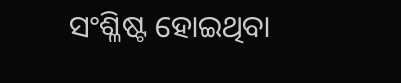ସଂଶ୍ଳିଷ୍ଟ ହୋଇଥିବା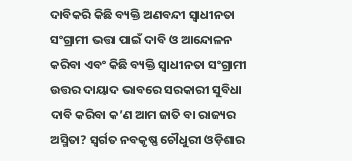ଦାବିକରି କିଛି ବ୍ୟକ୍ତି ଅଣବନ୍ଦୀ ସ୍ବାଧୀନତା ସଂଗ୍ରାମୀ ଭତ୍ତା ପାଇଁ ଦାବି ଓ ଆନ୍ଦୋଳନ କରିବା ଏବଂ କିଛି ବ୍ୟକ୍ତି ସ୍ବାଧୀନତା ସଂଗ୍ରାମୀ ଉତ୍ତର ଦାୟାଦ ଭାବରେ ସରକାରୀ ସୁବିଧା ଦାବି କରିବା କ’ଣ ଆମ ଜାତି ବା ରାଜ୍ୟର ଅସ୍ମିତା? ସ୍ବର୍ଗତ ନବକୃଷ୍ଣ ଚୌଧୁରୀ ଓଡ଼ିଶାର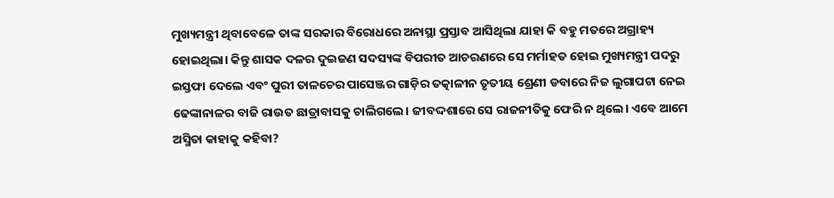ମୁଖ୍ୟମନ୍ତ୍ରୀ ଥିବାବେଳେ ତାଙ୍କ ସରକାର ବିରୋଧରେ ଅନାସ୍ଥା ପ୍ରସ୍ତାବ ଆସିଥିଲା ଯାହା କି ବହୁ ମତରେ ଅଗ୍ରାହ୍ୟ ହୋଇଥିଲା। କିନ୍ତୁ ଶାସକ ଦଳର ଦୁଇଜଣ ସଦସ୍ୟଙ୍କ ବିପରୀତ ଆଚରଣରେ ସେ ମର୍ମାହତ ହୋଇ ମୁଖ୍ୟମନ୍ତ୍ରୀ ପଦରୁ ଇସ୍ତଫା ଦେଲେ ଏବଂ ପୁରୀ ତାଳଚେର ପାସେଞ୍ଜର ଗାଡ଼ିର ତତ୍କାଳୀନ ତୃତୀୟ ଶ୍ରେଣୀ ଡବାରେ ନିଜ ଲୁଗାପଟା ନେଇ ଢେଙ୍କାନାଳର ବାଜି ରାଉତ ଛାତ୍ରାବାସକୁ ଚାଲିଗଲେ। ଜୀବଦ୍ଦଶାରେ ସେ ରାଜନୀତିକୁ ଫେରି ନ ଥିଲେ। ଏବେ ଆମେ ଅସ୍ମିତା କାହାକୁ କହିବା?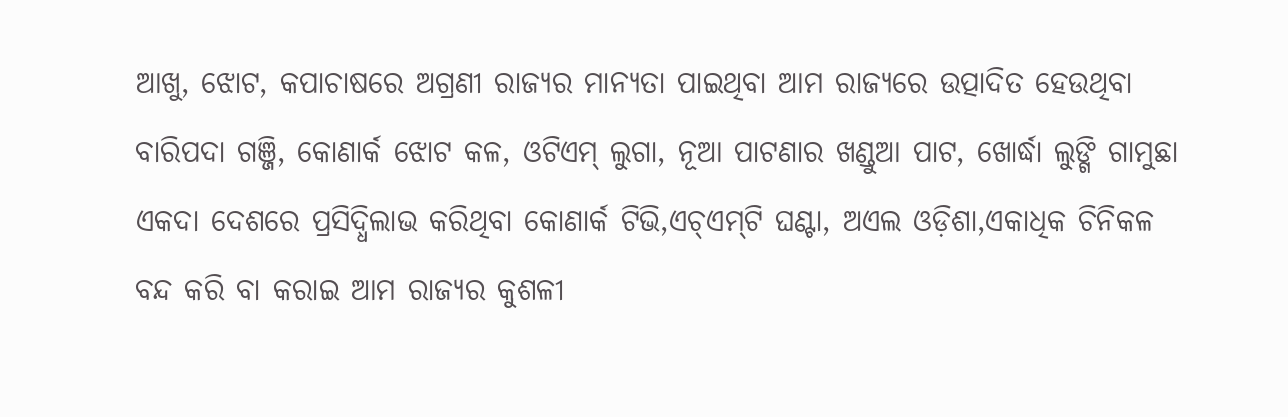ଆଖୁ, ଝୋଟ, କପାଚାଷରେ ଅଗ୍ରଣୀ ରାଜ୍ୟର ମାନ୍ୟତା ପାଇଥିବା ଆମ ରାଜ୍ୟରେ ଉତ୍ପାଦିତ ହେଉଥିବା ବାରିପଦା ଗଞ୍ଜି, କୋଣାର୍କ ଝୋଟ କଳ, ଓଟିଏମ୍‌ ଲୁଗା, ନୂଆ ପାଟଣାର ଖଣ୍ଡୁଆ ପାଟ, ଖୋର୍ଦ୍ଧା ଲୁଙ୍ଗି ଗାମୁଛା ଏକଦା ଦେଶରେ ପ୍ରସିଦ୍ଧିଲାଭ କରିଥିବା କୋଣାର୍କ ଟିଭି,ଏଚ୍‌ଏମ୍‌ଟି ଘଣ୍ଟା, ଅଏଲ ଓଡ଼ିଶା,ଏକାଧିକ ଚିନିକଳ ବନ୍ଦ କରି ବା କରାଇ ଆମ ରାଜ୍ୟର କୁଶଳୀ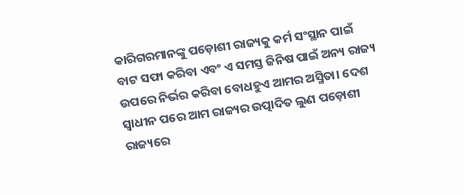କାରିଗରମାନଙ୍କୁ ପଡ଼ୋଶୀ ରାଜ୍ୟକୁ କର୍ମ ସଂସ୍ଥାନ ପାଇଁ ବାଟ ସଫା କରିବା ଏବଂ ଏ ସମସ୍ତ ଜିନିଷ ପାଇଁ ଅନ୍ୟ ରାଜ୍ୟ ଉପରେ ନିର୍ଭର କରିବା ବୋଧହୁଏ ଆମର ଅସ୍ମିତା। ଦେଶ ସ୍ବାଧୀନ ପରେ ଆମ ରାଜ୍ୟର ଉତ୍ପାଦିତ ଲୁଣ ପଡ଼ୋଶୀ ରାଜ୍ୟରେ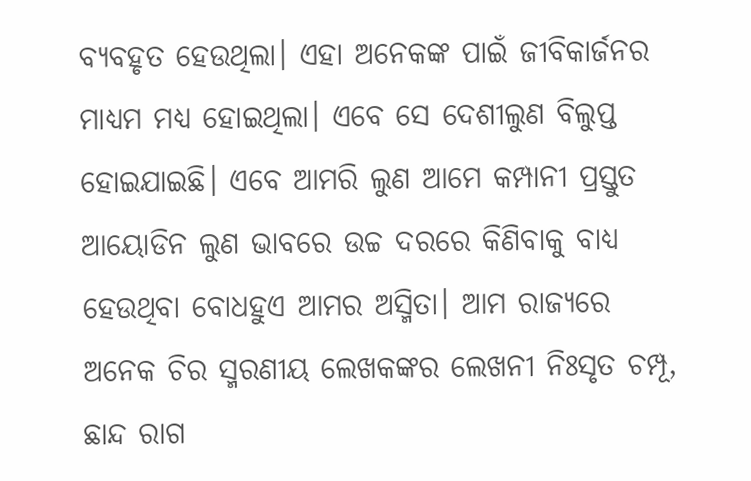ବ୍ୟବହୃତ ହେଉଥିଲା। ଏହା ଅନେକଙ୍କ ପାଇଁ ଜୀବିକାର୍ଜନର ମାଧ୍ୟମ ମଧ୍ୟ ହୋଇଥିଲା। ଏବେ ସେ ଦେଶୀଲୁଣ ବିଲୁପ୍ତ ହୋଇଯାଇଛି। ଏବେ ଆମରି ଲୁଣ ଆମେ କମ୍ପାନୀ ପ୍ରସ୍ତୁତ ଆୟୋଡିନ ଲୁଣ ଭାବରେ ଉଚ୍ଚ ଦରରେ କିଣିବାକୁ ବାଧ୍ୟ ହେଉଥିବା ବୋଧହୁଏ ଆମର ଅସ୍ମିତା। ଆମ ରାଜ୍ୟରେ ଅନେକ ଚିର ସ୍ମରଣୀୟ ଲେଖକଙ୍କର ଲେଖନୀ ନିଃସୃତ ଚମ୍ପୂ, ଛାନ୍ଦ ରାଗ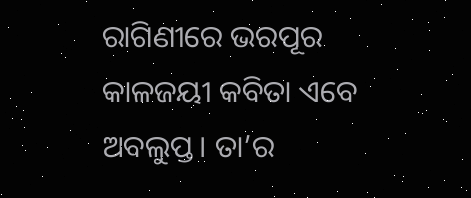ରାଗିଣୀରେ ଭରପୂର କାଳଜୟୀ କବିତା ଏବେ ଅବଲୁପ୍ତ। ତା’ର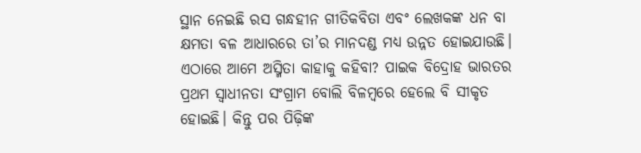ସ୍ଥାନ ନେଇଛି ରସ ଗନ୍ଧହୀନ ଗୀତିକବିତା ଏବଂ ଲେଖକଙ୍କ ଧନ ବା କ୍ଷମତା ବଳ ଆଧାରରେ ତା’ର ମାନଦଣ୍ଡ ମଧ୍ୟ ଉନ୍ନତ ହୋଇଯାଉଛି। ଏଠାରେ ଆମେ ଅସ୍ମିତା କାହାକୁ କହିବା? ପାଇକ ବିଦ୍ରୋହ ଭାରତର ପ୍ରଥମ ସ୍ବାଧୀନତା ସଂଗ୍ରାମ ବୋଲି ବିଳମ୍ବରେ ହେଲେ ବି ସୀକୃତ ହୋଇଛି। କିନ୍ତୁ ପର ପିଢ଼ିଙ୍କ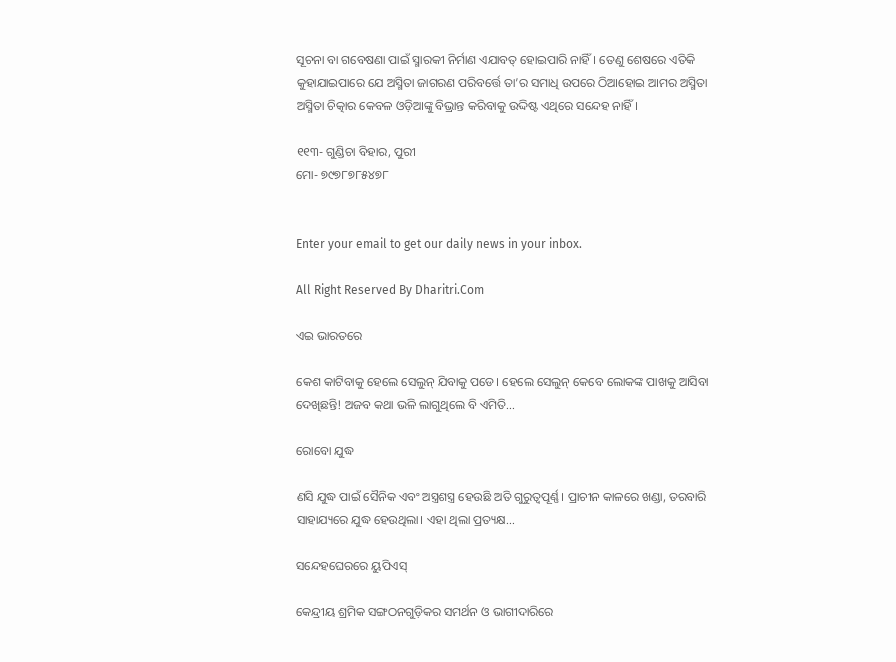ସୂଚନା ବା ଗବେଷଣା ପାଇଁ ସ୍ମାରକୀ ନିର୍ମାଣ ଏଯାବତ୍‌ ହୋଇପାରି ନାହିଁ। ତେଣୁ ଶେଷରେ ଏତିକି କୁହାଯାଇପାରେ ଯେ ଅସ୍ମିତା ଜାଗରଣ ପରିବର୍ତ୍ତେ ତା’ର ସମାଧି ଉପରେ ଠିଆହୋଇ ଆମର ଅସ୍ମିତା ଅସ୍ମିତା ଚିତ୍କାର କେବଳ ଓଡ଼ିଆଙ୍କୁ ବିଭ୍ରାନ୍ତ କରିବାକୁ ଉଦ୍ଦିଷ୍ଟ ଏଥିରେ ସନ୍ଦେହ ନାହିଁ।

୧୧୩- ଗୁଣ୍ଡିଚା ବିହାର, ପୁରୀ
ମୋ- ୭୯୭୮୭୮୫୪୭୮


Enter your email to get our daily news in your inbox.

All Right Reserved By Dharitri.Com

ଏଇ ଭାରତରେ

କେଶ କାଟିବାକୁ ହେଲେ ସେଲୁନ୍‌ ଯିବାକୁ ପଡେ। ହେଲେ ସେଲୁନ୍‌ କେବେ ଲୋକଙ୍କ ପାଖକୁ ଆସିବା ଦେଖିଛନ୍ତି! ଅଜବ କଥା ଭଳି ଲାଗୁଥିଲେ ବି ଏମିତି...

ରୋବୋ ଯୁଦ୍ଧ

ଣସି ଯୁଦ୍ଧ ପାଇଁ ସୈନିକ ଏବଂ ଅସ୍ତ୍ରଶସ୍ତ୍ର ହେଉଛି ଅତି ଗୁରୁତ୍ୱପୂର୍ଣ୍ଣ। ପ୍ରାଚୀନ କାଳରେ ଖଣ୍ଡା, ତରବାରି ସାହାଯ୍ୟରେ ଯୁଦ୍ଧ ହେଉଥିଲା। ଏହା ଥିଲା ପ୍ରତ୍ୟକ୍ଷ...

ସନ୍ଦେହଘେରରେ ୟୁପିଏସ୍‌

କେନ୍ଦ୍ରୀୟ ଶ୍ରମିକ ସଙ୍ଗଠନଗୁଡ଼ିକର ସମର୍ଥନ ଓ ଭାଗୀଦାରିରେ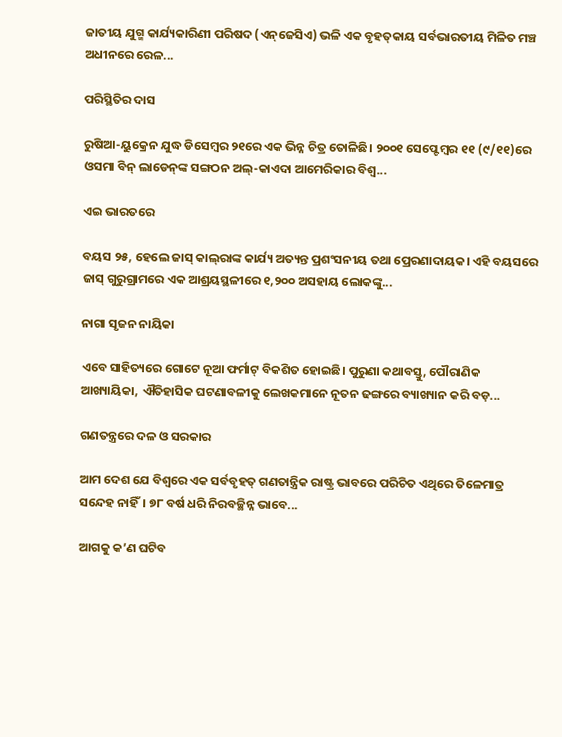ଜାତୀୟ ଯୁଗ୍ମ କାର୍ଯ୍ୟକାରିଣୀ ପରିଷଦ (ଏନ୍‌ଜେସିଏ) ଭଳି ଏକ ବୃହତ୍‌କାୟ ସର୍ବଭାରତୀୟ ମିଳିତ ମଞ୍ଚ ଅଧୀନରେ ରେଳ...

ପରିସ୍ଥିତିର ଦାସ

ରୁଷିଆ-ୟୁକ୍ରେନ ଯୁଦ୍ଧ ଡିସେମ୍ବର ୨୧ରେ ଏକ ଭିନ୍ନ ଚିତ୍ର ତୋଳିଛି। ୨୦୦୧ ସେପ୍ଟେମ୍ବର ୧୧ (୯/୧୧)ରେ ଓସମା ବିନ୍‌ ଲାଡେନ୍‌ଙ୍କ ସଙ୍ଗଠନ ଅଲ୍‌-କାଏଦା ଆମେରିକାର ବିଶ୍ୱ...

ଏଇ ଭାରତରେ

ବୟସ ୨୫, ହେଲେ ଜାସ୍‌ କାଲ୍‌ରାଙ୍କ କାର୍ଯ୍ୟ ଅତ୍ୟନ୍ତ ପ୍ରଶଂସନୀୟ ତଥା ପ୍ରେରଣାଦାୟକ। ଏହି ବୟସରେ ଜାସ୍‌ ଗୁରୁଗ୍ରାମରେ ଏକ ଆଶ୍ରୟସ୍ଥଳୀରେ ୧,୨୦୦ ଅସହାୟ ଲୋକଙ୍କୁ...

ନାଗା ସୃଜନ ନାୟିକା

ଏବେ ସାହିତ୍ୟରେ ଗୋଟେ ନୂଆ ଫର୍ମାଟ୍‌ ବିକଶିତ ହୋଇଛି। ପୁରୁଣା କଥାବସ୍ତୁ, ପୌରାଣିକ ଆଖ୍ୟାୟିକା, ଐତିହାସିକ ଘଟଣାବଳୀକୁ ଲେଖକମାନେ ନୂତନ ଢଙ୍ଗରେ ବ୍ୟାଖ୍ୟାନ କରି ବଡ଼...

ଗଣତନ୍ତ୍ରରେ ଦଳ ଓ ସରକାର

ଆମ ଦେଶ ଯେ ବିଶ୍ୱରେ ଏକ ସର୍ବବୃହତ୍‌ ଗଣତାନ୍ତ୍ରିକ ରାଷ୍ଟ୍ର ଭାବରେ ପରିଚିତ ଏଥିରେ ତିଳେମାତ୍ର ସନ୍ଦେହ ନାହିଁ। ୭୮ ବର୍ଷ ଧରି ନିରବଚ୍ଛିନ୍ନ ଭାବେ...

ଆଗକୁ କ’ଣ ଘଟିବ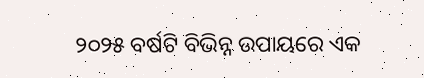୨୦୨୫ ବର୍ଷଟି ବିଭିନ୍ନ ଉପାୟରେ ଏକ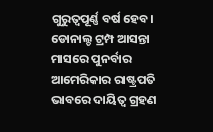ଗୁରୁତ୍ୱପୂର୍ଣ୍ଣ ବର୍ଷ ହେବ। ଡୋନାଲ୍ଡ ଟ୍ରମ୍ପ ଆସନ୍ତା ମାସରେ ପୁନର୍ବାର ଆମେରିକାର ରାଷ୍ଟ୍ରପତି ଭାବରେ ଦାୟିତ୍ୱ ଗ୍ରହଣ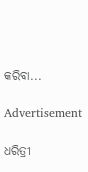କରିବା...

Advertisement

ଧରିତ୍ରୀ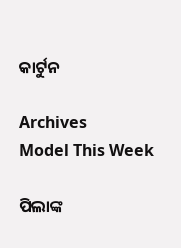କାର୍ଟୁନ

Archives
Model This Week

ପିଲାଙ୍କ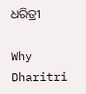ଧରିତ୍ରୀ

Why Dharitri